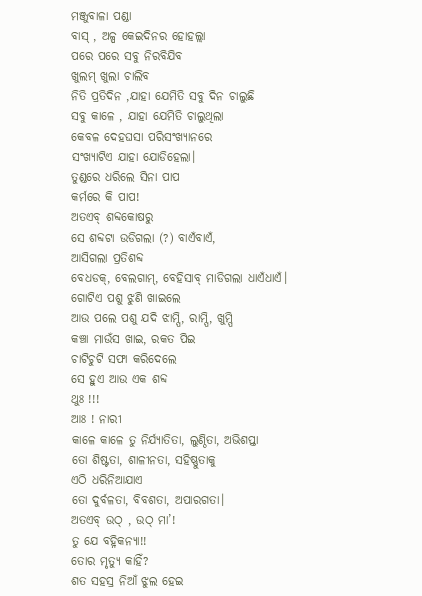ମଞ୍ଜୁବାଳା ପଣ୍ଡା
ବାସ୍ , ଅଳ୍ପ କେଇଦିନର ହୋହଲ୍ଲା
ପରେ ପରେ ସବୁ ନିରବିଯିବ
ଖୁଲମ୍ ଖୁଲା ଚାଲିବ
ନିତି ପ୍ରତିଦିନ ,ଯାହା ଯେମିତି ସବୁ ଦିନ ଚାଲୁଛି
ସବୁ କାଳେ , ଯାହା ଯେମିତି ଚାଲୁଥିଲା
କେବଳ ଦେହଘସା ପରିସଂଖ୍ୟାନରେ
ସଂଖ୍ୟାଟିଏ ଯାହା ଯୋଡିହେଲା।
ତୁଣ୍ଡରେ ଧରିଲେ ସିନା ପାପ
କର୍ମରେ କି ପାପ!
ଅତଏବ୍ ଶବ୍ଦକୋଷରୁ
ସେ ଶବ୍ଦଟା ଉଡିଗଲା (?) ବାଏଁବାଏଁ,
ଆସିଗଲା ପ୍ରତିଶବ୍ଦ
ବେଧଡକ୍, ବେଲଗାମ୍, ବେହିସାବ୍ ମାଡିଗଲା ଧାଏଁଧାଏଁ।
ଗୋଟିଏ ପଶୁ ଝୁଣି ଖାଇଲେ
ଆଉ ପଲେ ପଶୁ ଯଦି ଝାମ୍ପି, ରାମ୍ପି, ଖୁମ୍ପି
କଞ୍ଚା ମାଉଁସ ଖାଇ, ରକତ ପିଇ
ଚାଟିଚୁଟି ସଫା କରିଦେଲେ
ସେ ହୁଏ ଆଉ ଏକ ଶବ୍ଦ
ଥୁଃ !!!
ଆଃ ! ନାରୀ
କାଳେ କାଳେ ତୁ ନିର୍ଯ୍ଯାତିତା, ଲୁଣ୍ଠିତା, ଅଭିଶପ୍ତା
ତୋ ଶିଷ୍ଟତା, ଶାଳୀନତା, ସହିଷ୍ଣୁତାକୁ
ଏଠି ଧରିନିଆଯାଏ
ତୋ ଦୁର୍ବଳତା, ବିବଶତା, ଅପାରଗତା।
ଅତଏବ୍ ଉଠ୍ , ଉଠ୍ ମା’!
ତୁ ଯେ ବହ୍ନିକନ୍ୟା!!
ତୋର ମୃତ୍ୟୁ କାହିଁ?
ଶତ ସହସ୍ର ନିଆଁ ଝୁଲ ହେଇ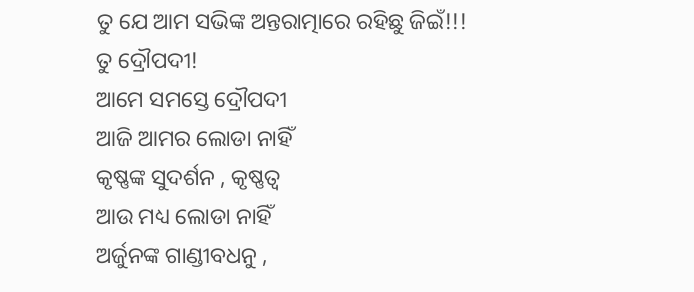ତୁ ଯେ ଆମ ସଭିଙ୍କ ଅନ୍ତରାତ୍ମାରେ ରହିଛୁ ଜିଇଁ!!!
ତୁ ଦ୍ରୌପଦୀ!
ଆମେ ସମସ୍ତେ ଦ୍ରୌପଦୀ
ଆଜି ଆମର ଲୋଡା ନାହିଁ
କୃଷ୍ଣଙ୍କ ସୁଦର୍ଶନ , କୃଷ୍ଣତ୍ବ
ଆଉ ମଧ୍ୟ ଲୋଡା ନାହିଁ
ଅର୍ଜୁନଙ୍କ ଗାଣ୍ଡୀବଧନୁ ,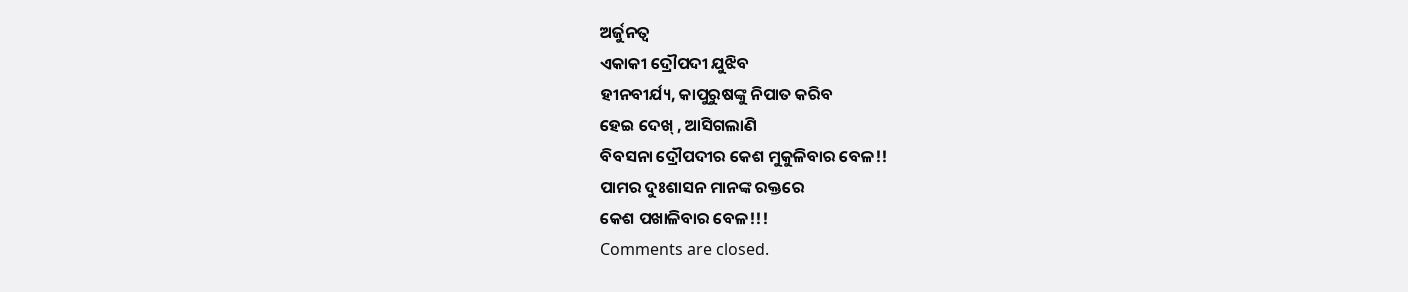ଅର୍ଜୁନତ୍ବ
ଏକାକୀ ଦ୍ରୌପଦୀ ଯୁଝିବ
ହୀନବୀର୍ଯ୍ୟ, କାପୁରୁଷଙ୍କୁ ନିପାତ କରିବ
ହେଇ ଦେଖ୍ , ଆସିଗଲାଣି
ବିବସନା ଦ୍ରୌପଦୀର କେଶ ମୁକୁଳିବାର ବେଳ!!
ପାମର ଦୁଃଶାସନ ମାନଙ୍କ ରକ୍ତରେ
କେଶ ପଖାଳିବାର ବେଳ!!!
Comments are closed.